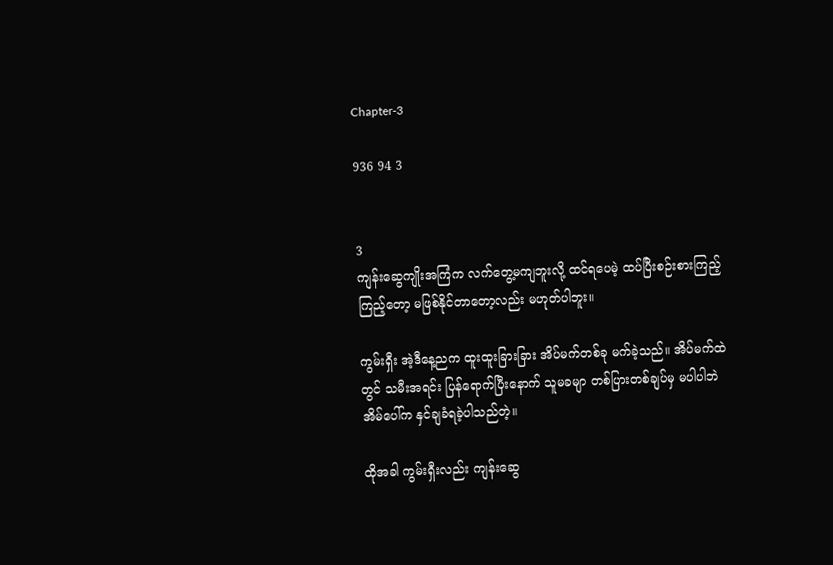Chapter-3

936 94 3


3
ကျန်းဆွေကျိုးအကြံက လက်တွေ့မကျဘူးလို့ ထင်ရပေမဲ့ ထပ်ပြီးစဉ်းစားကြည့်ကြည့်တော့ မဖြစ်နိုင်တာတော့လည်း မဟုတ်ပါဘူး။

ကွမ်းရှီး အဲ့ဒီနေ့ညက ထူးထူးခြားခြား အိပ်မက်တစ်ခု မက်ခဲ့သည်။ အိပ်မက်ထဲတွင် သမီးအရင်း ပြန်ရောက်ပြီးနောက် သူမခမျာ တစ်ပြားတစ်ချပ်မှ မပါပါဘဲ အိမ်ပေါ်က နှင်ချခံရခဲ့ပါသည်တဲ့။

ထိုအခါ ကွမ်းရှီးလည်း ကျန်းဆွေ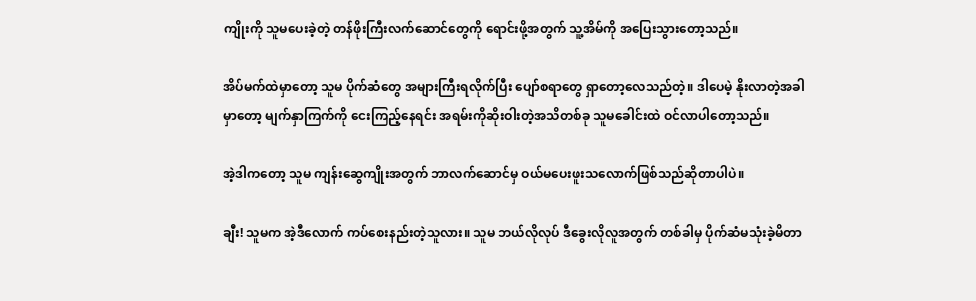ကျိုးကို သူမပေးခဲ့တဲ့ တန်ဖိုးကြီးလက်ဆောင်တွေကို ရောင်းဖို့အတွက် သူ့အိမ်ကို အပြေးသွားတော့သည်။

အိပ်မက်ထဲမှာတော့ သူမ ပိုက်ဆံတွေ အများကြီးရလိုက်ပြီး ပျော်စရာတွေ ရှာတော့လေသည်တဲ့။ ဒါပေမဲ့ နိုးလာတဲ့အခါမှာတော့ မျက်နှာကြက်ကို ငေးကြည့်နေရင်း အရမ်းကိုဆိုးဝါးတဲ့အသိတစ်ခု သူမခေါင်းထဲ ဝင်လာပါတော့သည်။

အဲ့ဒါကတော့ သူမ ကျန်းဆွေကျိုးအတွက် ဘာလက်ဆောင်မှ ဝယ်မပေးဖူးသလောက်ဖြစ်သည်ဆိုတာပါပဲ။

ချီး! သူမက အဲ့ဒီလောက် ကပ်စေးနည်းတဲ့သူလား။ သူမ ဘယ်လိုလုပ် ဒီခွေးလိုလူအတွက် တစ်ခါမှ ပိုက်ဆံမသုံးခဲ့မိတာ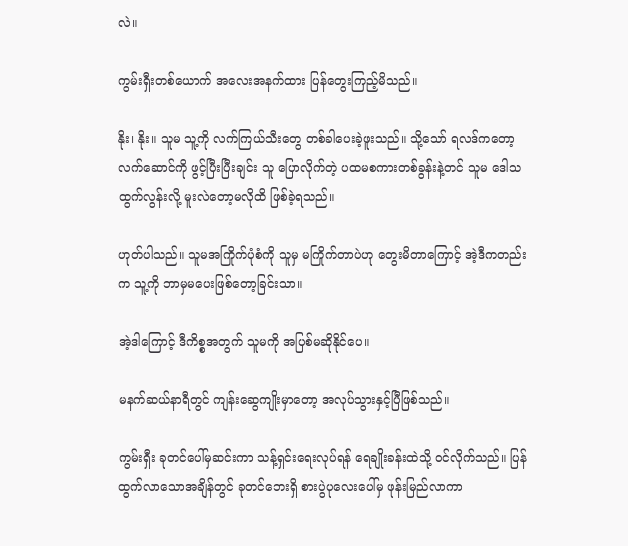လဲ။

ကွမ်းရှီးတစ်ယောက် အလေးအနက်ထား ပြန်တွေးကြည့်မိသည်။

နိုး၊ နိုး။ သူမ သူ့ကို လက်ကြယ်သီးတွေ တစ်ခါပေးခဲ့ဖူးသည်။ သို့သော် ရလဒ်ကတော့ လက်ဆောင်ကို ဖွင့်ပြီးပြီးချင်း သူ ပြောလိုက်တဲ့ ပထမစကားတစ်ခွန်းနဲ့တင် သူမ ဒေါသထွက်လွန်းလို့ မူးလဲတော့မလိုထိ ဖြစ်ခဲ့ရသည်။

ဟုတ်ပါသည်။ သူမအကြိုက်ပုံစံကို သူမှ မကြိုက်တာပဲဟု တွေးမိတာကြောင့် အဲ့ဒီကတည်းက သူ့ကို ဘာမှမပေးဖြစ်တော့ခြင်းသာ။

အဲ့ဒါကြောင့် ဒီကိစ္စအတွက် သူမကို အပြစ်မဆိုနိုင်ပေ။

မနက်ဆယ်နာရီတွင် ကျန်းဆွေကျိုးမှာတော့ အလုပ်သွားနှင့်ပြီဖြစ်သည်။

ကွမ်းရှီး ခုတင်ပေါ်မှဆင်းကာ သန့်ရှင်းရေးလုပ်ရန် ရေချိုးခန်းထဲသို့ ဝင်လိုက်သည်။ ပြန်ထွက်လာသောအချိန်တွင် ခုတင်ဘေးရှိ စားပွဲပုလေးပေါ်မှ ဖုန်းမြည်လာကာ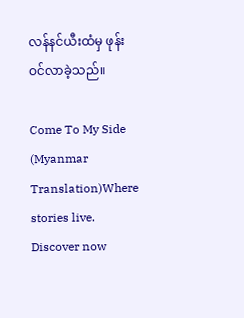လန်နင်ယီးထံမှ ဖုန်းဝင်လာခဲ့သည်။

Come To My Side (Myanmar Translation)Where stories live. Discover now